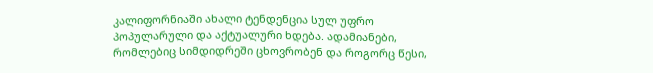კალიფორნიაში ახალი ტენდენცია სულ უფრო პოპულარული და აქტუალური ხდება. ადამიანები, რომლებიც სიმდიდრეში ცხოვრობენ და როგორც წესი,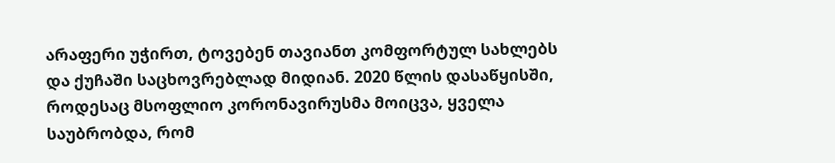არაფერი უჭირთ, ტოვებენ თავიანთ კომფორტულ სახლებს და ქუჩაში საცხოვრებლად მიდიან. 2020 წლის დასაწყისში, როდესაც მსოფლიო კორონავირუსმა მოიცვა, ყველა საუბრობდა, რომ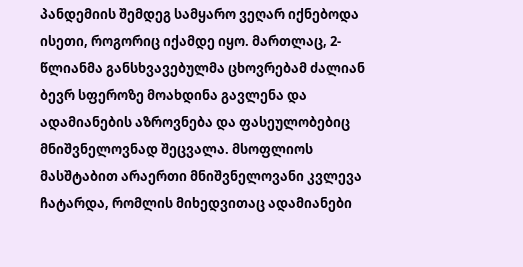პანდემიის შემდეგ სამყარო ვეღარ იქნებოდა ისეთი, როგორიც იქამდე იყო. მართლაც, 2-წლიანმა განსხვავებულმა ცხოვრებამ ძალიან ბევრ სფეროზე მოახდინა გავლენა და ადამიანების აზროვნება და ფასეულობებიც მნიშვნელოვნად შეცვალა. მსოფლიოს მასშტაბით არაერთი მნიშვნელოვანი კვლევა ჩატარდა, რომლის მიხედვითაც ადამიანები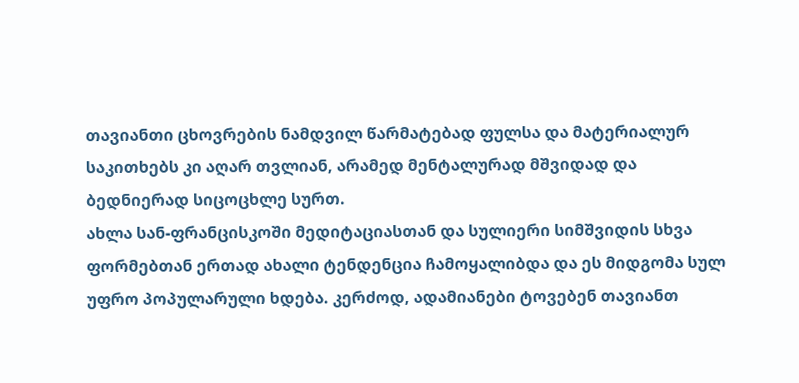თავიანთი ცხოვრების ნამდვილ წარმატებად ფულსა და მატერიალურ საკითხებს კი აღარ თვლიან, არამედ მენტალურად მშვიდად და ბედნიერად სიცოცხლე სურთ.
ახლა სან-ფრანცისკოში მედიტაციასთან და სულიერი სიმშვიდის სხვა ფორმებთან ერთად ახალი ტენდენცია ჩამოყალიბდა და ეს მიდგომა სულ უფრო პოპულარული ხდება. კერძოდ, ადამიანები ტოვებენ თავიანთ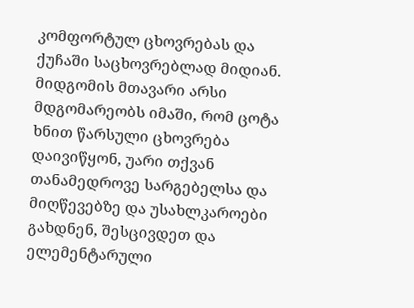კომფორტულ ცხოვრებას და ქუჩაში საცხოვრებლად მიდიან. მიდგომის მთავარი არსი მდგომარეობს იმაში, რომ ცოტა ხნით წარსული ცხოვრება დაივიწყონ, უარი თქვან თანამედროვე სარგებელსა და მიღწევებზე და უსახლკაროები გახდნენ, შესცივდეთ და ელემენტარული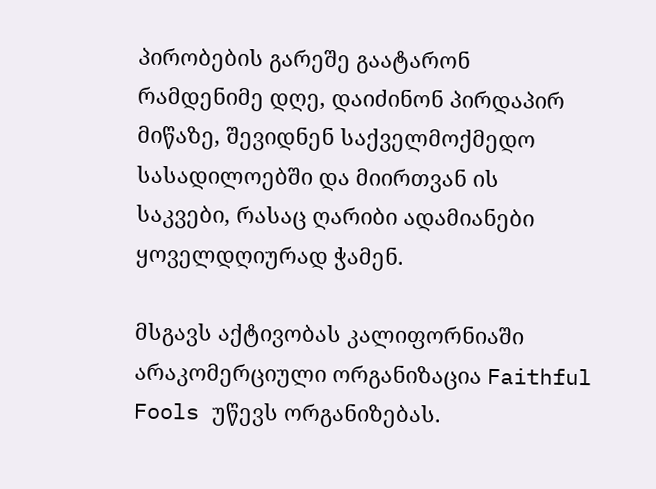პირობების გარეშე გაატარონ რამდენიმე დღე, დაიძინონ პირდაპირ მიწაზე, შევიდნენ საქველმოქმედო სასადილოებში და მიირთვან ის საკვები, რასაც ღარიბი ადამიანები ყოველდღიურად ჭამენ.

მსგავს აქტივობას კალიფორნიაში არაკომერციული ორგანიზაცია Faithful Fools უწევს ორგანიზებას.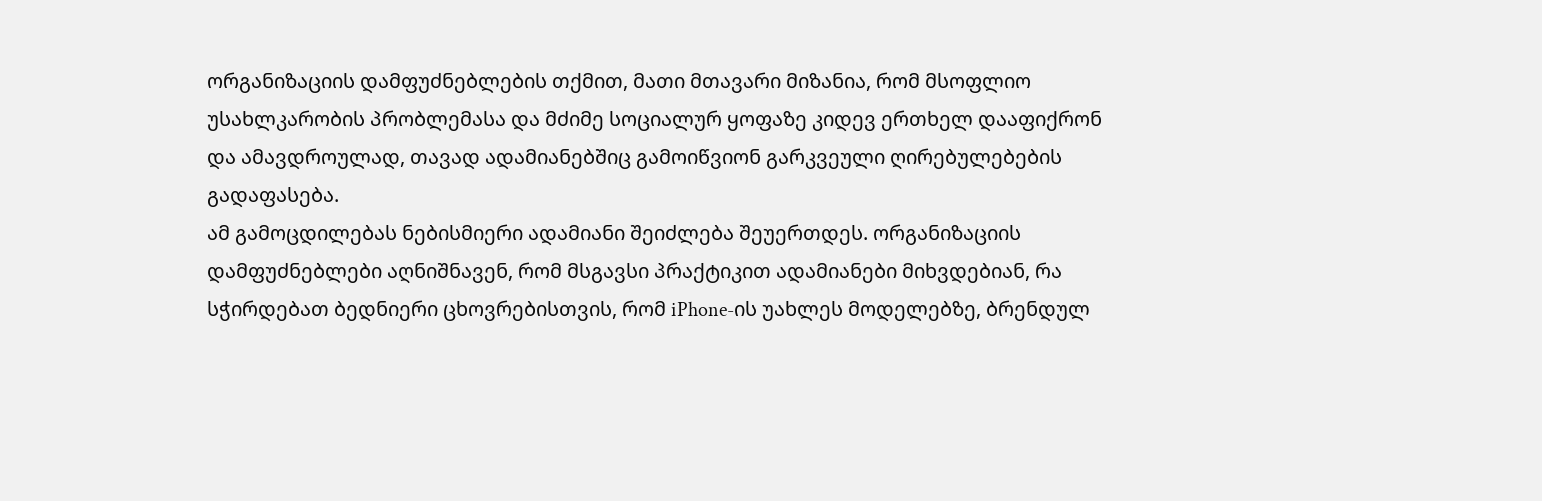ორგანიზაციის დამფუძნებლების თქმით, მათი მთავარი მიზანია, რომ მსოფლიო უსახლკარობის პრობლემასა და მძიმე სოციალურ ყოფაზე კიდევ ერთხელ დააფიქრონ და ამავდროულად, თავად ადამიანებშიც გამოიწვიონ გარკვეული ღირებულებების გადაფასება.
ამ გამოცდილებას ნებისმიერი ადამიანი შეიძლება შეუერთდეს. ორგანიზაციის დამფუძნებლები აღნიშნავენ, რომ მსგავსი პრაქტიკით ადამიანები მიხვდებიან, რა სჭირდებათ ბედნიერი ცხოვრებისთვის, რომ iPhone-ის უახლეს მოდელებზე, ბრენდულ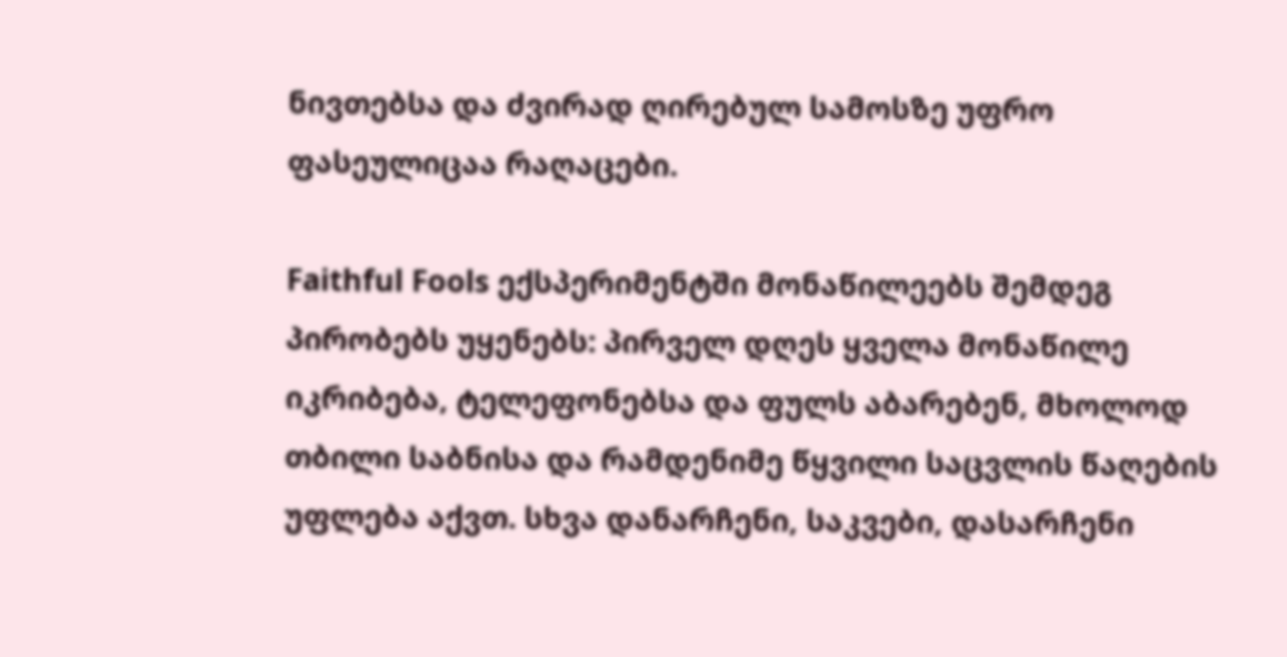ნივთებსა და ძვირად ღირებულ სამოსზე უფრო ფასეულიცაა რაღაცები.

Faithful Fools ექსპერიმენტში მონაწილეებს შემდეგ პირობებს უყენებს: პირველ დღეს ყველა მონაწილე იკრიბება, ტელეფონებსა და ფულს აბარებენ, მხოლოდ თბილი საბნისა და რამდენიმე წყვილი საცვლის წაღების უფლება აქვთ. სხვა დანარჩენი, საკვები, დასარჩენი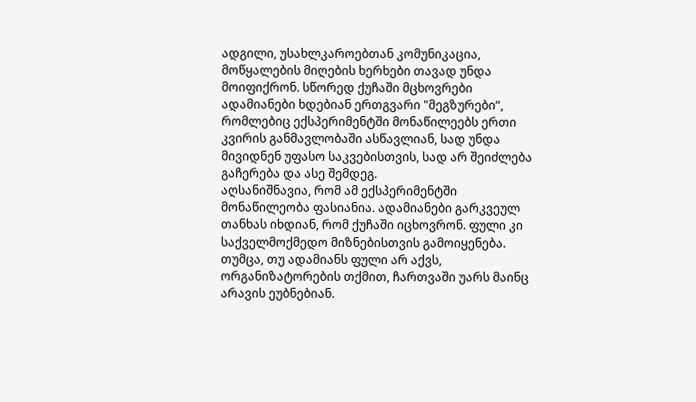ადგილი, უსახლკაროებთან კომუნიკაცია, მოწყალების მიღების ხერხები თავად უნდა მოიფიქრონ. სწორედ ქუჩაში მცხოვრები ადამიანები ხდებიან ერთგვარი "მეგზურები“, რომლებიც ექსპერიმენტში მონაწილეებს ერთი კვირის განმავლობაში ასწავლიან, სად უნდა მივიდნენ უფასო საკვებისთვის, სად არ შეიძლება გაჩერება და ასე შემდეგ.
აღსანიშნავია, რომ ამ ექსპერიმენტში მონაწილეობა ფასიანია. ადამიანები გარკვეულ თანხას იხდიან, რომ ქუჩაში იცხოვრონ. ფული კი საქველმოქმედო მიზნებისთვის გამოიყენება. თუმცა, თუ ადამიანს ფული არ აქვს, ორგანიზატორების თქმით, ჩართვაში უარს მაინც არავის ეუბნებიან.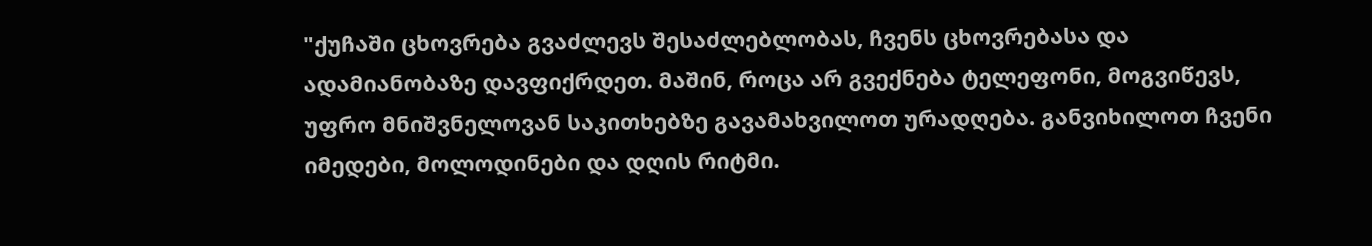"ქუჩაში ცხოვრება გვაძლევს შესაძლებლობას, ჩვენს ცხოვრებასა და ადამიანობაზე დავფიქრდეთ. მაშინ, როცა არ გვექნება ტელეფონი, მოგვიწევს, უფრო მნიშვნელოვან საკითხებზე გავამახვილოთ ურადღება. განვიხილოთ ჩვენი იმედები, მოლოდინები და დღის რიტმი.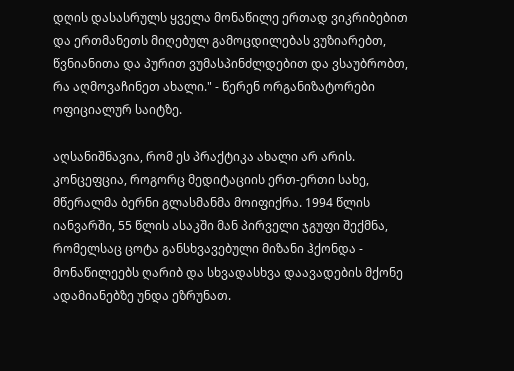დღის დასასრულს ყველა მონაწილე ერთად ვიკრიბებით და ერთმანეთს მიღებულ გამოცდილებას ვუზიარებთ, წვნიანითა და პურით ვუმასპინძლდებით და ვსაუბრობთ, რა აღმოვაჩინეთ ახალი." - წერენ ორგანიზატორები ოფიციალურ საიტზე.

აღსანიშნავია, რომ ეს პრაქტიკა ახალი არ არის. კონცეფცია, როგორც მედიტაციის ერთ-ერთი სახე, მწერალმა ბერნი გლასმანმა მოიფიქრა. 1994 წლის იანვარში, 55 წლის ასაკში მან პირველი ჯგუფი შექმნა, რომელსაც ცოტა განსხვავებული მიზანი ჰქონდა - მონაწილეებს ღარიბ და სხვადასხვა დაავადების მქონე ადამიანებზე უნდა ეზრუნათ.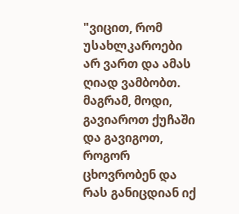"ვიცით, რომ უსახლკაროები არ ვართ და ამას ღიად ვამბობთ. მაგრამ, მოდი, გავიაროთ ქუჩაში და გავიგოთ, როგორ ცხოვრობენ და რას განიცდიან იქ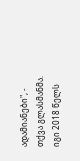ადამიანები", - თქვა გლასმანმა. იგი 2018 წელს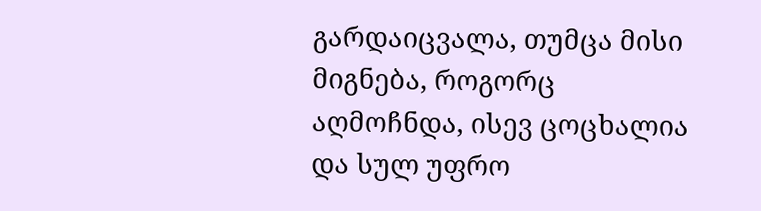გარდაიცვალა, თუმცა მისი მიგნება, როგორც აღმოჩნდა, ისევ ცოცხალია და სულ უფრო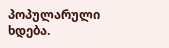პოპულარული ხდება.